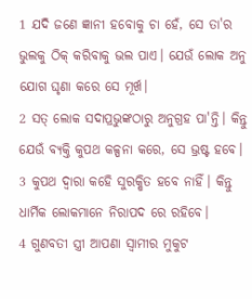1 ଯଦି ଜଣେ ଜ୍ଞାନୀ ହବୋକୁ ଚା ହେଁ, ସେ ତା'ର ଭୁଲକୁ ଠିକ୍ କରିବାକୁ ଭଲ ପାଏ। ଯେଉଁ ଲୋକ ଅନୁ ଯୋଗ ଘୃଣା କରେ ସେ ମୂର୍ଖ।
2 ସତ୍ ଲୋକ ସଦାପ୍ରଭୁଙ୍କଠାରୁ ଅନୁଗ୍ରହ ପା'ନ୍ତି। କିନ୍ତୁ ଯେଉଁ ବ୍ଯକ୍ତି କୁପଥ କଳ୍ପନା କରେ, ସେ ଭ୍ରଷ୍ଟ ହବେ।
3 କୁପଥ ଦ୍ବାରା କହେି ସୁରକ୍ଷିତ ହବେ ନାହିଁ। କିନ୍ତୁ ଧାର୍ମିକ ଲୋକମାନେ ନିରାପଦ ରେ ରହିବେ।
4 ଗୁଣବତୀ ସ୍ତ୍ରୀ ଆପଣା ସ୍ବାମୀର ମୁକୁଟ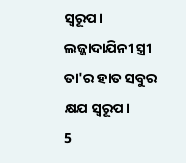ସ୍ବରୂପ। ଲଜ୍ଜାଦାଯିନୀ ସ୍ତ୍ରୀ ତା'ର ହାତ ସବୁର କ୍ଷଯ ସ୍ବରୂପ।
5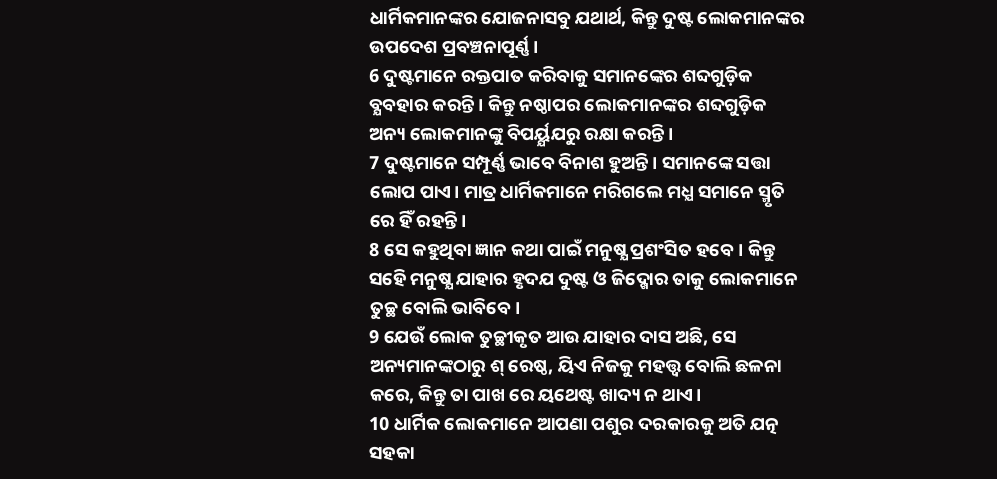ଧାର୍ମିକମାନଙ୍କର ଯୋଜନାସବୁ ଯଥାର୍ଥ, କିନ୍ତୁ ଦୁଷ୍ଟ ଲୋକମାନଙ୍କର ଉପଦେଶ ପ୍ରବଞ୍ଚନାପୂର୍ଣ୍ଣ।
6 ଦୁଷ୍ଟମାନେ ରକ୍ତପାତ କରିବାକୁ ସମାନଙ୍କେର ଶବ୍ଦଗୁଡ଼ିକ ବ୍ଯବହାର କରନ୍ତି। କିନ୍ତୁ ନଷ୍ଠାପର ଲୋକମାନଙ୍କର ଶବ୍ଦଗୁଡ଼ିକ ଅନ୍ୟ ଲୋକମାନଙ୍କୁ ବିପର୍ୟ୍ଯଯରୁ ରକ୍ଷା କରନ୍ତି।
7 ଦୁଷ୍ଟମାନେ ସମ୍ପୂର୍ଣ୍ଣ ଭାବେ ବିନାଶ ହୁଅନ୍ତି। ସମାନଙ୍କେ ସତ୍ତା ଲୋପ ପାଏ। ମାତ୍ର ଧାର୍ମିକମାନେ ମରିଗଲେ ମଧ୍ଯ ସମାନେ ସ୍ମୃତି ରେ ହିଁ ରହନ୍ତି।
8 ସେ କହୁଥିବା ଜ୍ଞାନ କଥା ପାଇଁ ମନୁଷ୍ଯ ପ୍ରଶଂସିତ ହବେ। କିନ୍ତୁ ସହେି ମନୁଷ୍ଯ ଯାହାର ହୃଦଯ ଦୁଷ୍ଟ ଓ ଜିଦ୍ଖୋର ତାକୁ ଲୋକମାନେ ତୁଚ୍ଛ ବୋଲି ଭାବିବେ।
9 ଯେଉଁ ଲୋକ ତୁଚ୍ଛୀକୃତ ଆଉ ଯାହାର ଦାସ ଅଛି, ସେ ଅନ୍ୟମାନଙ୍କଠାରୁ ଶ୍ ରେଷ୍ଠ, ୟିଏ ନିଜକୁ ମହତ୍ତ୍ବ ବୋଲି ଛଳନା କରେ, କିନ୍ତୁ ତା ପାଖ ରେ ୟଥେଷ୍ଟ ଖାଦ୍ୟ ନ ଥାଏ।
10 ଧାର୍ମିକ ଲୋକମାନେ ଆପଣା ପଶୁର ଦରକାରକୁ ଅତି ଯତ୍ନ ସହକା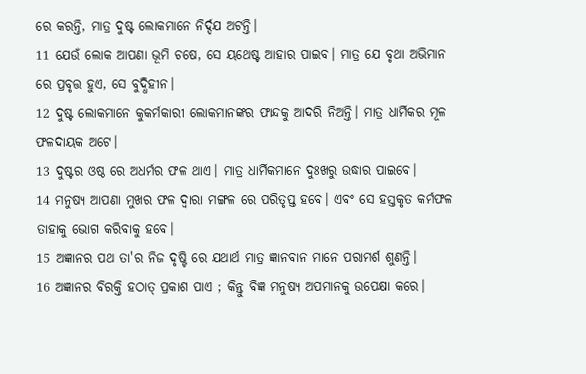ରେ କରନ୍ତି, ମାତ୍ର ଦୁଷ୍ଟ ଲୋକମାନେ ନିର୍ଦ୍ଦଯ ଅଟନ୍ତି।
11 ଯେଉଁ ଲୋକ ଆପଣା ଭୂମି ଚଷେ, ସେ ୟଥେଷ୍ଟ ଆହାର ପାଇବ। ମାତ୍ର ଯେ ବୃଥା ଅଭିମାନ ରେ ପ୍ରବୃତ୍ତ ହୁଏ, ସେ ବୁଦ୍ଧିହୀନ।
12 ଦୁଷ୍ଟ ଲୋକମାନେ କୁକର୍ମକାରୀ ଲୋକମାନଙ୍କର ଫାନ୍ଦକୁ ଆଦରି ନିଅନ୍ତି। ମାତ୍ର ଧାର୍ମିକର ମୂଳ ଫଳଦାୟକ ଅଟେ।
13 ଦୁଷ୍ଟର ଓଷ୍ଠ ରେ ଅଧର୍ମର ଫଳ ଥାଏ। ମାତ୍ର ଧାର୍ମିକମାନେ ଦୁଃଖରୁ ଉଦ୍ଧାର ପାଇବେ।
14 ମନୁଷ୍ଯ ଆପଣା ମୁଖର ଫଳ ଦ୍ବାରା ମଙ୍ଗଳ ରେ ପରିତୃପ୍ତ ହବେ। ଏବଂ ସେ ହସ୍ତକୃତ କର୍ମଫଳ ତାହାକୁ ଭୋଗ କରିବାକୁ ହବେ।
15 ଅଜ୍ଞାନର ପଥ ତା'ର ନିଜ ଦୃଷ୍ଟି ରେ ଯଥାର୍ଥ ମାତ୍ର ଜ୍ଞାନବାନ ମାନେ ପରାମର୍ଶ ଶୁଣନ୍ତି।
16 ଅଜ୍ଞାନର ବିରକ୍ତି ହଠାତ୍ ପ୍ରକାଶ ପାଏ ; କିନ୍ତୁ ବିଜ୍ଞ ମନୁଷ୍ଯ ଅପମାନକୁ ଉପେକ୍ଷା କରେ।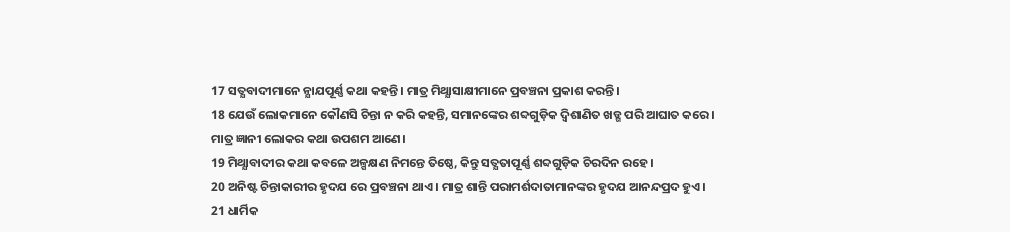17 ସତ୍ଯବାଦୀମାନେ ନ୍ଯାଯପୂର୍ଣ୍ଣ କଥା କହନ୍ତି। ମାତ୍ର ମିଥ୍ଯାସାକ୍ଷୀମାନେ ପ୍ରବଞ୍ଚନା ପ୍ରକାଶ କରନ୍ତି।
18 ଯେଉଁ ଲୋକମାନେ କୌଣସି ଚିନ୍ତା ନ କରି କହନ୍ତି, ସମାନଙ୍କେର ଶବ୍ଦଗୁଡ଼ିକ ଦ୍ବିଶାଣିତ ଖଡ୍ଗ ପରି ଆଘାତ କରେ। ମାତ୍ର ଜ୍ଞାନୀ ଲୋକର କଥା ଉପଶମ ଆଣେ।
19 ମିଥ୍ଯାବାଦୀର କଥା କବଳେ ଅଳ୍ପକ୍ଷଣ ନିମନ୍ତେ ତିଷ୍ଠେ, କିନ୍ତୁ ସତ୍ଯତାପୂର୍ଣ୍ଣ ଶବ୍ଦଗୁଡ଼ିକ ଚିରଦିନ ରହେ।
20 ଅନିଷ୍ଟ ଚିନ୍ତାକାରୀର ହୃଦଯ ରେ ପ୍ରବଞ୍ଚନା ଥାଏ। ମାତ୍ର ଶାନ୍ତି ପରାମର୍ଶଦାତାମାନଙ୍କର ହୃଦଯ ଆନନ୍ଦପ୍ରଦ ହୁଏ।
21 ଧାର୍ମିକ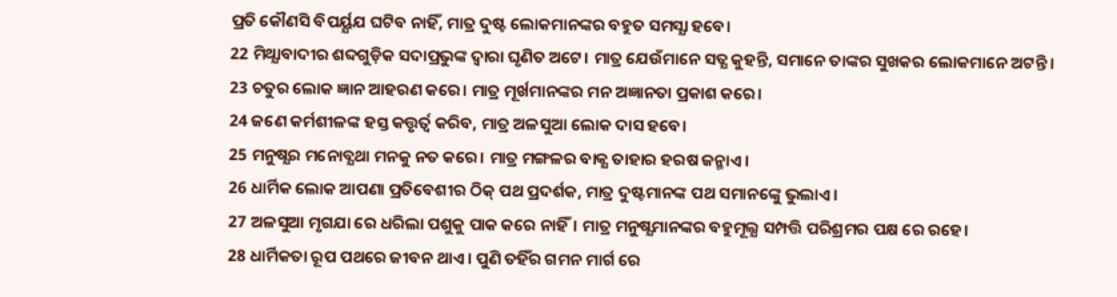ପ୍ରତି କୌଣସି ବିପର୍ୟ୍ଯଯ ଘଟିବ ନାହିଁ, ମାତ୍ର ଦୁଷ୍ଟ ଲୋକମାନଙ୍କର ବହୁତ ସମସ୍ଯା ହବେ।
22 ମିଥ୍ଯାବାଦୀର ଶବ୍ଦଗୁଡ଼ିକ ସଦାପ୍ରଭୁଙ୍କ ଦ୍ବାରା ଘୃଣିତ ଅଟେ। ମାତ୍ର ଯେଉଁମାନେ ସତ୍ଯ କୁହନ୍ତି, ସମାନେ ତାଙ୍କର ସୁଖକର ଲୋକମାନେ ଅଟନ୍ତି।
23 ଚତୁର ଲୋକ ଜ୍ଞାନ ଆହରଣ କରେ। ମାତ୍ର ମୂର୍ଖମାନଙ୍କର ମନ ଅଜ୍ଞାନତା ପ୍ରକାଶ କରେ।
24 ଜଣେ କର୍ମଶୀଳଙ୍କ ହସ୍ତ କତ୍ତୃର୍ତ୍ବ କରିବ, ମାତ୍ର ଅଳସୁଆ ଲୋକ ଦାସ ହବେ।
25 ମନୁଷ୍ଯର ମନୋବ୍ଯଥା ମନକୁ ନତ କରେ। ମାତ୍ର ମଙ୍ଗଳର ବାକ୍ଯ ତାହାର ହରଷ ଜନ୍ମାଏ।
26 ଧାର୍ମିକ ଲୋକ ଆପଣା ପ୍ରତିବେଶୀର ଠିକ୍ ପଥ ପ୍ରଦର୍ଶକ, ମାତ୍ର ଦୁଷ୍ଟମାନଙ୍କ ପଥ ସମାନଙ୍କେୁ ଭୁଲାଏ।
27 ଅଳସୁଆ ମୃଗଯା ରେ ଧରିଲା ପଶୁକୁ ପାକ କରେ ନାହିଁ। ମାତ୍ର ମନୁଷ୍ଯମାନଙ୍କର ବହୁମୂଲ୍ଯ ସମ୍ପତ୍ତି ପରିଶ୍ରମର ପକ୍ଷ ରେ ରହେ।
28 ଧାର୍ମିକତା ରୂପ ପଥରେ ଜୀବନ ଥାଏ। ପୁଣି ତହିଁର ଗମନ ମାର୍ଗ ରେ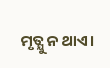ମୃତ୍ଯୁ ନ ଥାଏ।